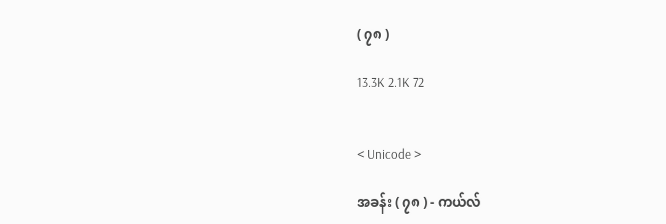( ၇၈ )

13.3K 2.1K 72


< Unicode >

အခန်း ( ၇၈ ) - ကယ်လ်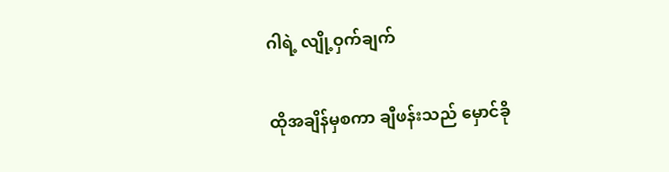ဂါရဲ့ လျို့ဝှက်ချက်

ထိုအချိန်မှစကာ ချီဖန်းသည် မှောင်ခို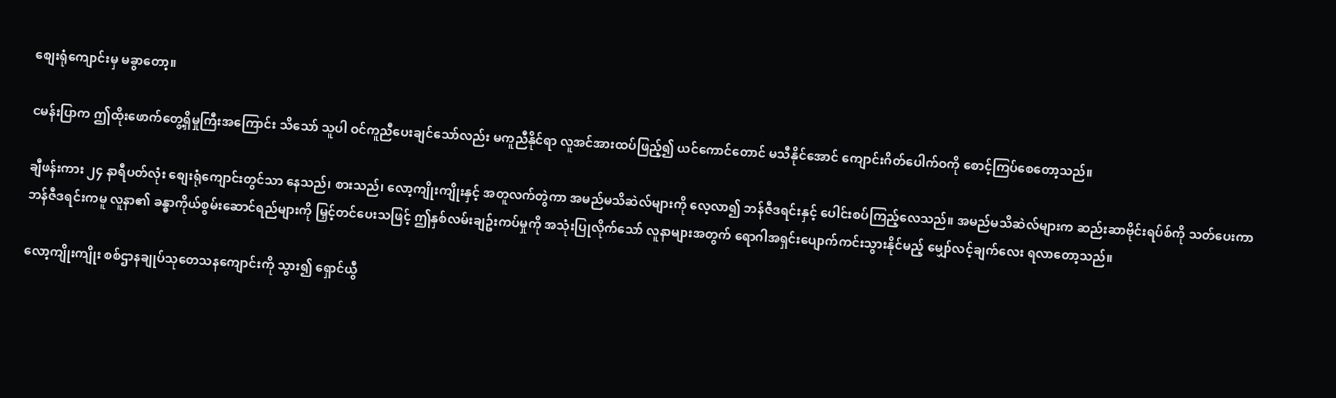စျေးရုံကျောင်းမှ မခွာတော့။

ငမန်းပြာက ဤထိုးဖောက်တွေ့ရှိမှုကြီးအကြောင်း သိသော် သူပါ ဝင်ကူညီပေးချင်သော်လည်း မကူညီနိုင်ရာ လူအင်အားထပ်ဖြည့်၍ ယင်ကောင်တောင် မသီနိုင်အောင် ကျောင်းဂိတ်ပေါက်ဝကို စောင့်ကြပ်စေတော့သည်။

ချီဖန်းကား ၂၄ နာရီပတ်လုံး စျေးရုံကျောင်းတွင်သာ နေသည်၊ စားသည်၊ လော့ကျိုးကျိုးနှင့် အတူလက်တွဲကာ အမည်မသိဆဲလ်များကို လေ့လာ၍ ဘန်ဇီဒရင်းနှင့် ပေါင်းစပ်ကြည့်လေသည်။ အမည်မသိဆဲလ်များက ဆည်းဆာဗိုင်းရပ်စ်ကို သတ်ပေးကာ ဘန်ဇီဒရင်းကမူ လူနာ၏ ခန္ဓာကိုယ်စွမ်းဆောင်ရည်များကို မြှင့်တင်ပေးသဖြင့် ဤနှစ်လမ်းချဥ်းကပ်မှုကို အသုံးပြုလိုက်သော် လူနာများအတွက် ရောဂါအရှင်းပျောက်ကင်းသွားနိုင်မည့် မျှော်လင့်ချက်လေး ရလာတော့သည်။

လော့ကျိုးကျိုး စစ်ဌာနချုပ်သုတေသနကျောင်းကို သွား၍ ရှောင်ယွီ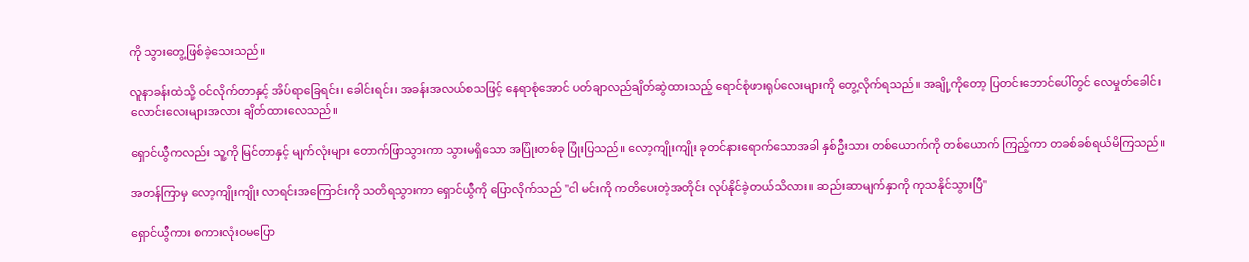ကို သွားတွေ့ဖြစ်ခဲ့သေးသည်။

လူနာခန်းထဲသို့ ဝင်လိုက်တာနှင့် အိပ်ရာခြေရင်း၊ ခေါင်းရင်း၊ အခန်းအလယ်စသဖြင့် နေရာစုံအောင် ပတ်ချာလည်ချိတ်ဆွဲထားသည့် ရောင်စုံဖားရုပ်လေးများကို တွေ့လိုက်ရသည်။ အချို့ကိုတော့ ပြတင်းဘောင်ပေါ်တွင် လေမှုတ်ခေါင်းလောင်းလေးများအလား ချိတ်ထားလေသည်။

ရှောင်ယွီကလည်း သူ့ကို မြင်တာနှင့် မျက်လုံးများ တောက်ဖြာသွားကာ သွားမရှိသော အပြုံးတစ်ခု ပြုံးပြသည်။ လော့ကျိုးကျိုး ခုတင်နားရောက်သောအခါ နှစ်ဦးသား တစ်ယောက်ကို တစ်ယောက် ကြည့်ကာ တခစ်ခစ်ရယ်မိကြသည်။

အတန်ကြာမှ လော့ကျိုးကျိုး လာရင်းအကြောင်းကို သတိရသွားကာ ရှောင်ယွီကို ပြောလိုက်သည် "ငါ မင်းကို ကတိပေးတဲ့အတိုင်း လုပ်နိုင်ခဲ့တယ်သိလား။ ဆည်းဆာမျက်နှာကို ကုသနိုင်သွားပြီ"

ရှောင်ယွီကား စကားလုံးဝမပြော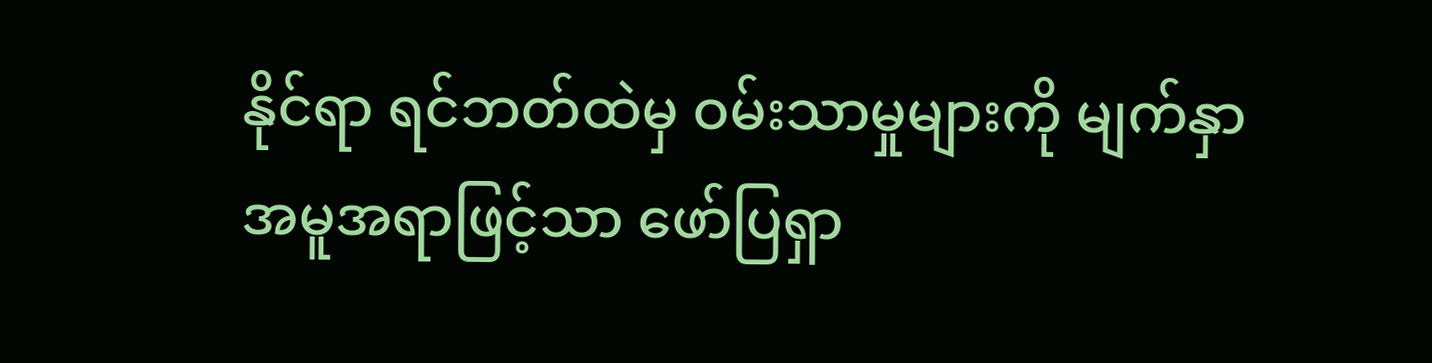နိုင်ရာ ရင်ဘတ်ထဲမှ ဝမ်းသာမှုများကို မျက်နှာအမူအရာဖြင့်သာ ဖော်ပြရှာ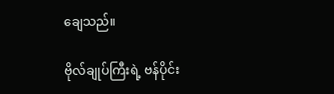ချေသည်။

ဗိုလ်ချုပ်ကြီးရဲ့ ဗန်ပိုင်း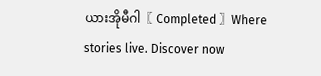ယားအိုမီဂါ〖 Completed 〗Where stories live. Discover now